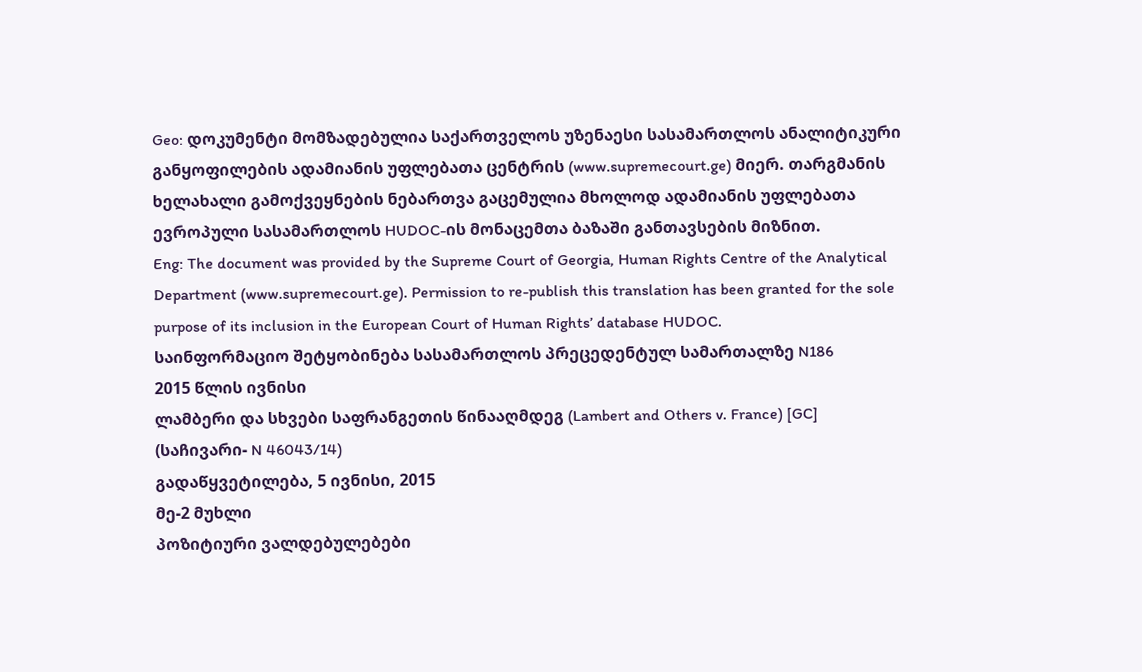Geo: დოკუმენტი მომზადებულია საქართველოს უზენაესი სასამართლოს ანალიტიკური განყოფილების ადამიანის უფლებათა ცენტრის (www.supremecourt.ge) მიერ. თარგმანის ხელახალი გამოქვეყნების ნებართვა გაცემულია მხოლოდ ადამიანის უფლებათა ევროპული სასამართლოს HUDOC-ის მონაცემთა ბაზაში განთავსების მიზნით.
Eng: The document was provided by the Supreme Court of Georgia, Human Rights Centre of the Analytical Department (www.supremecourt.ge). Permission to re-publish this translation has been granted for the sole purpose of its inclusion in the European Court of Human Rights’ database HUDOC.
საინფორმაციო შეტყობინება სასამართლოს პრეცედენტულ სამართალზე N186
2015 წლის ივნისი
ლამბერი და სხვები საფრანგეთის წინააღმდეგ (Lambert and Others v. France) [GC]
(საჩივარი- N 46043/14)
გადაწყვეტილება, 5 ივნისი, 2015
მე-2 მუხლი
პოზიტიური ვალდებულებები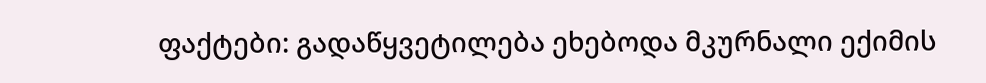ფაქტები: გადაწყვეტილება ეხებოდა მკურნალი ექიმის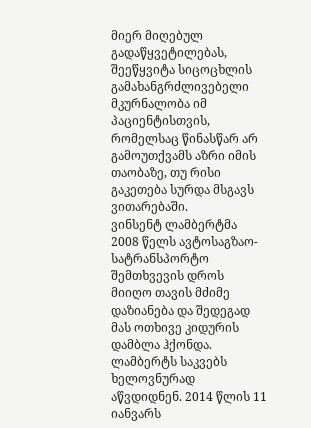მიერ მიღებულ გადაწყვეტილებას, შეეწყვიტა სიცოცხლის გამახანგრძლივებელი მკურნალობა იმ პაციენტისთვის, რომელსაც წინასწარ არ გამოუთქვამს აზრი იმის თაობაზე, თუ რისი გაკეთება სურდა მსგავს ვითარებაში.
ვინსენტ ლამბერტმა 2008 წელს ავტოსაგზაო-სატრანსპორტო შემთხვევის დროს მიიღო თავის მძიმე დაზიანება და შედეგად მას ოთხივე კიდურის დამბლა ჰქონდა. ლამბერტს საკვებს ხელოვნურად აწვდიდნენ. 2014 წლის 11 იანვარს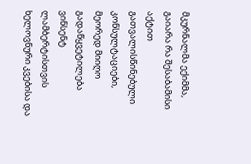მკურნალმა ექიმმა, გაიარა რა შესაბამისი აქტით გათვალისწინებული კონსულტაციები, მეორედ მიიღო გადაწყვეტილება ვინსენტ ლამბერტისთვის ხელოვნური კვებისა და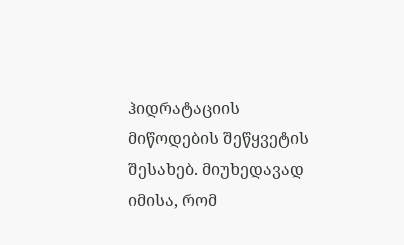ჰიდრატაციის მიწოდების შეწყვეტის შესახებ. მიუხედავად იმისა, რომ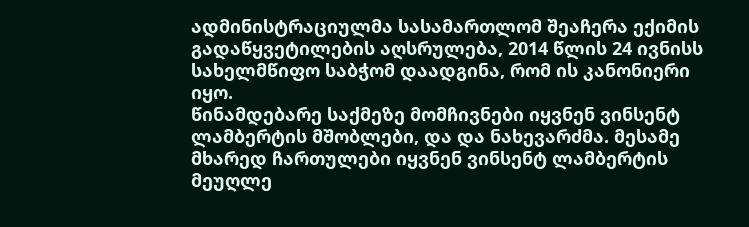ადმინისტრაციულმა სასამართლომ შეაჩერა ექიმის გადაწყვეტილების აღსრულება, 2014 წლის 24 ივნისს სახელმწიფო საბჭომ დაადგინა, რომ ის კანონიერი იყო.
წინამდებარე საქმეზე მომჩივნები იყვნენ ვინსენტ ლამბერტის მშობლები, და და ნახევარძმა. მესამე მხარედ ჩართულები იყვნენ ვინსენტ ლამბერტის მეუღლე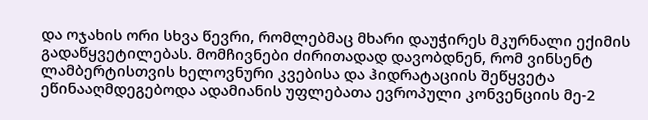და ოჯახის ორი სხვა წევრი, რომლებმაც მხარი დაუჭირეს მკურნალი ექიმის გადაწყვეტილებას. მომჩივნები ძირითადად დავობდნენ, რომ ვინსენტ ლამბერტისთვის ხელოვნური კვებისა და ჰიდრატაციის შეწყვეტა ეწინააღმდეგებოდა ადამიანის უფლებათა ევროპული კონვენციის მე-2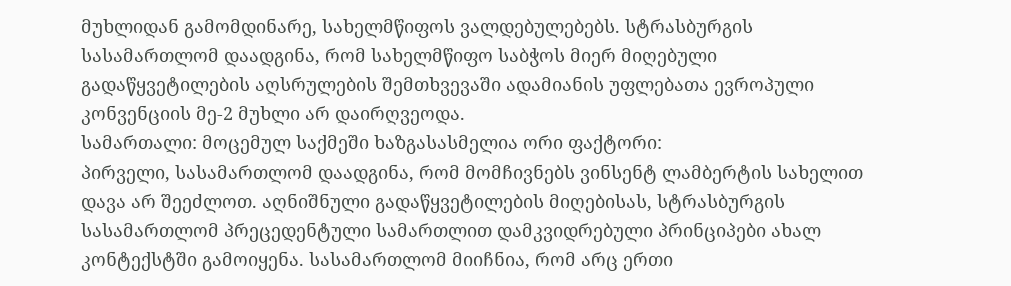მუხლიდან გამომდინარე, სახელმწიფოს ვალდებულებებს. სტრასბურგის სასამართლომ დაადგინა, რომ სახელმწიფო საბჭოს მიერ მიღებული გადაწყვეტილების აღსრულების შემთხვევაში ადამიანის უფლებათა ევროპული კონვენციის მე-2 მუხლი არ დაირღვეოდა.
სამართალი: მოცემულ საქმეში ხაზგასასმელია ორი ფაქტორი:
პირველი, სასამართლომ დაადგინა, რომ მომჩივნებს ვინსენტ ლამბერტის სახელით დავა არ შეეძლოთ. აღნიშნული გადაწყვეტილების მიღებისას, სტრასბურგის სასამართლომ პრეცედენტული სამართლით დამკვიდრებული პრინციპები ახალ კონტექსტში გამოიყენა. სასამართლომ მიიჩნია, რომ არც ერთი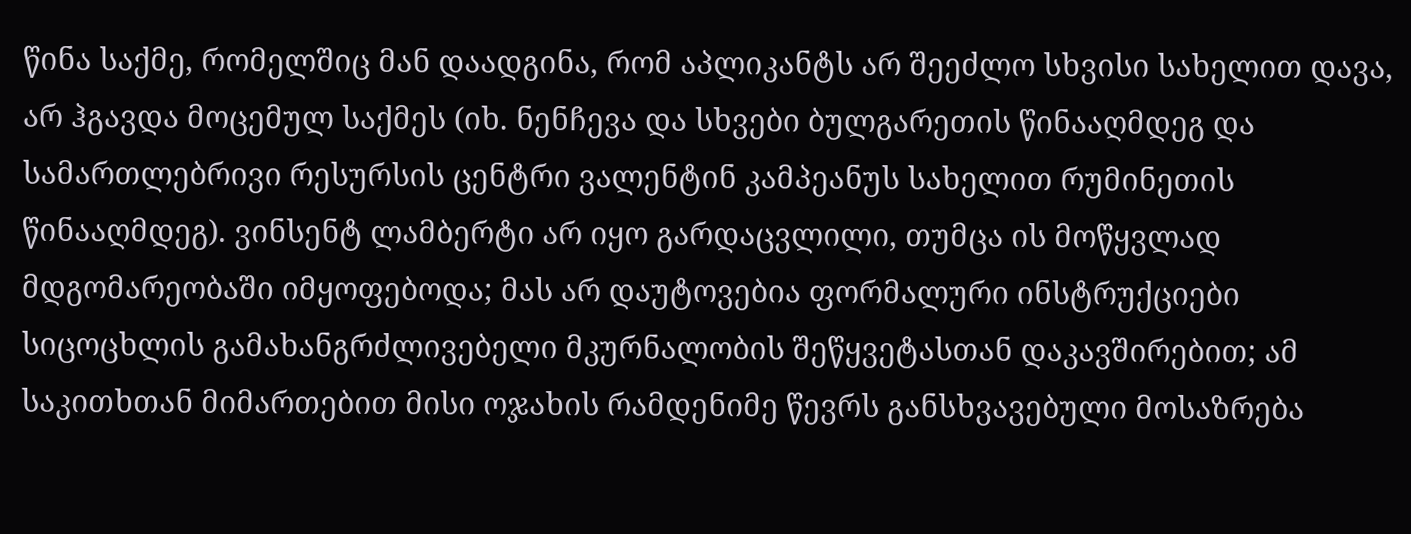წინა საქმე, რომელშიც მან დაადგინა, რომ აპლიკანტს არ შეეძლო სხვისი სახელით დავა, არ ჰგავდა მოცემულ საქმეს (იხ. ნენჩევა და სხვები ბულგარეთის წინააღმდეგ და სამართლებრივი რესურსის ცენტრი ვალენტინ კამპეანუს სახელით რუმინეთის წინააღმდეგ). ვინსენტ ლამბერტი არ იყო გარდაცვლილი, თუმცა ის მოწყვლად მდგომარეობაში იმყოფებოდა; მას არ დაუტოვებია ფორმალური ინსტრუქციები სიცოცხლის გამახანგრძლივებელი მკურნალობის შეწყვეტასთან დაკავშირებით; ამ საკითხთან მიმართებით მისი ოჯახის რამდენიმე წევრს განსხვავებული მოსაზრება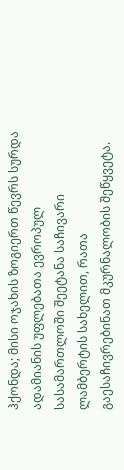ჰქონდა; მისი ოჯახის ზოგიერთ წევრს სურდა ადამიანის უფლებათა ევროპულ სასამართლოში შეეტანა საჩივარი ლამბერტის სახელით, რათა გაესაჩივრებინათ მკურნალობის შეწყვეტა.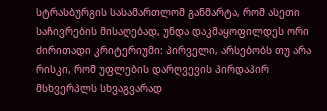სტრასბურგის სასამართლომ განმარტა, რომ ასეთი საჩივრების მისაღებად, უნდა დაკმაყოფილდეს ორი ძირითადი კრიტერიუმი: პირველი, არსებობს თუ არა რისკი, რომ უფლების დარღვევის პირდაპირ მსხვერპლს სხვაგვარად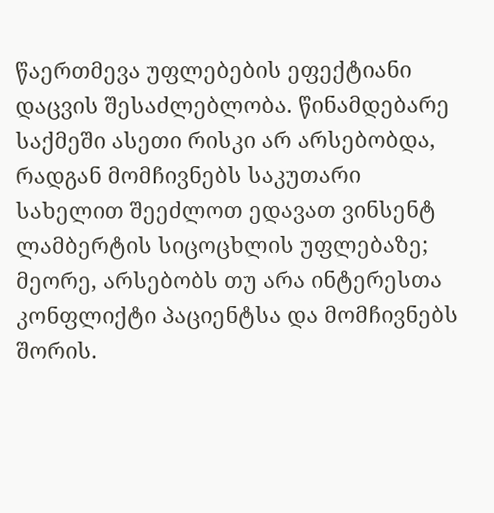წაერთმევა უფლებების ეფექტიანი დაცვის შესაძლებლობა. წინამდებარე საქმეში ასეთი რისკი არ არსებობდა, რადგან მომჩივნებს საკუთარი სახელით შეეძლოთ ედავათ ვინსენტ ლამბერტის სიცოცხლის უფლებაზე; მეორე, არსებობს თუ არა ინტერესთა კონფლიქტი პაციენტსა და მომჩივნებს შორის.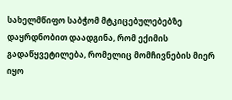სახელმწიფო საბჭომ მტკიცებულებებზე დაყრდნობით დაადგინა, რომ ექიმის გადაწყვეტილება, რომელიც მომჩივნების მიერ იყო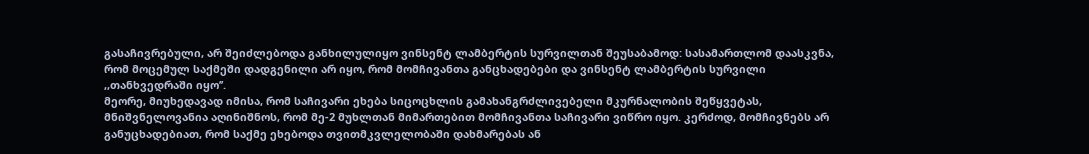გასაჩივრებული, არ შეიძლებოდა განხილულიყო ვინსენტ ლამბერტის სურვილთან შეუსაბამოდ: სასამართლომ დაასკვნა, რომ მოცემულ საქმეში დადგენილი არ იყო, რომ მომჩივანთა განცხადებები და ვინსენტ ლამბერტის სურვილი ,,თანხვედრაში იყო’’.
მეორე, მიუხედავად იმისა, რომ საჩივარი ეხება სიცოცხლის გამახანგრძლივებელი მკურნალობის შეწყვეტას, მნიშვნელოვანია აღინიშნოს, რომ მე-2 მუხლთან მიმართებით მომჩივანთა საჩივარი ვიწრო იყო. კერძოდ, მომჩივნებს არ განუცხადებიათ, რომ საქმე ეხებოდა თვითმკვლელობაში დახმარებას ან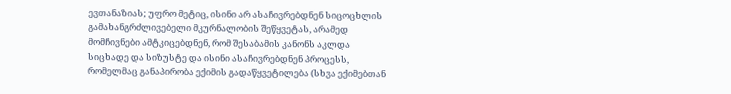ევთანაზიას; უფრო მეტიც, ისინი არ ასაჩივრებდნენ სიცოცხლის გამახანგრძლივებელი მკურნალობის შეწყვეტას, არამედ მომჩივნები ამტკიცებდნენ, რომ შესაბამის კანონს აკლდა სიცხადე და სიზუსტე და ისინი ასაჩივრებდნენ პროცესს, რომელმაც განაპირობა ექიმის გადაწყვეტილება (სხვა ექიმებთან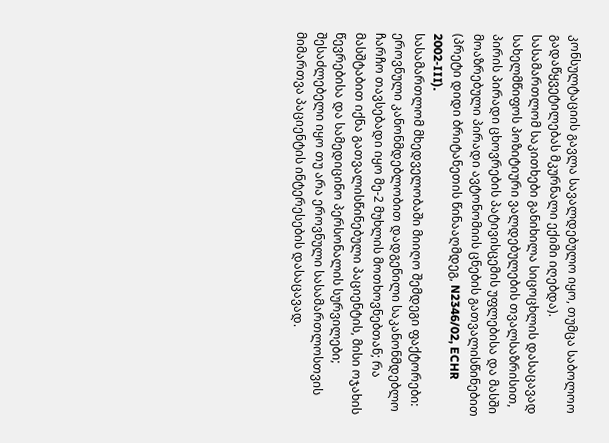კონსულტაციის გავლა სავალდებულო იყო, თუმცა საბოლოო გადაწყვეტილებას მკურნალი ექიმი იღებდა).
სასამართლომ საკითხები განიხილა სიცოცხლის დასაცავად სახელმწიფოს პოზიტიური ვალდებულების თვალსაზრისით, პირის პირადი ცხოვრების პატივისცემის უფლებისა და მასში მოაზრებული პირადი ავტონომიის ცნების გათვალისწინებით (პრეტი დიდი ბრიტანეთის წინააღმდეგ, N2346/02, ECHR 2002‑III).
სასამართლომ მხედველობაში მიიღო შემდეგი ფაქტორები: ეროვნული კანონმდებლობით დადგენილი საკანონმდებლო ჩარჩო თავსებადი იყო მე-2 მუხლის მოთხოვნებთან; რა მასშტაბით იქნა გათვალისწინებული პაციენტის, მისი ოჯახის წევრებისა და სამედიცინო პერსონალის სურვილები; შესაძლებელი იყო თუ არა ეროვნული სასამართლოსთვის მიმართვა პაციენტის ინტერესების დასაცავად.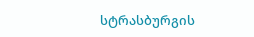სტრასბურგის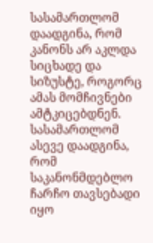სასამართლომ დაადგინა, რომ კანონს არ აკლდა სიცხადე და სიზუსტე, როგორც ამას მომჩივნები ამტკიცებდნენ. სასამართლომ ასევე დაადგინა, რომ საკანონმდებლო ჩარჩო თავსებადი იყო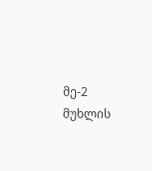მე-2 მუხლის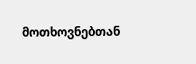მოთხოვნებთან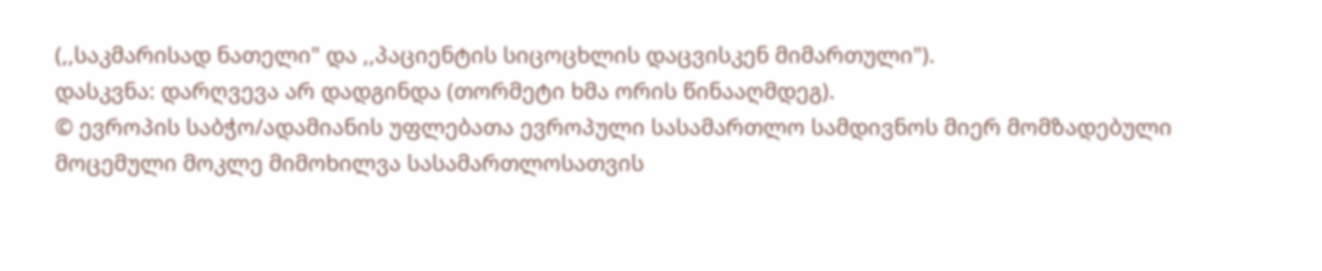(,,საკმარისად ნათელი" და ,,პაციენტის სიცოცხლის დაცვისკენ მიმართული").
დასკვნა: დარღვევა არ დადგინდა (თორმეტი ხმა ორის წინააღმდეგ).
© ევროპის საბჭო/ადამიანის უფლებათა ევროპული სასამართლო სამდივნოს მიერ მომზადებული მოცემული მოკლე მიმოხილვა სასამართლოსათვის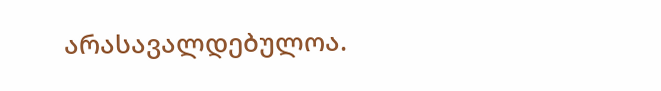არასავალდებულოა.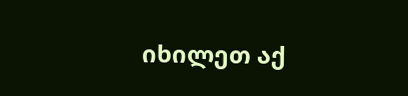იხილეთ აქ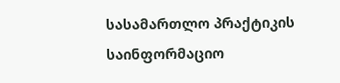სასამართლო პრაქტიკის საინფორმაციო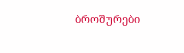ბროშურები